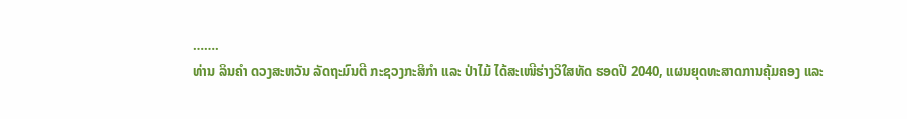…….
ທ່ານ ລິນຄໍາ ດວງສະຫວັນ ລັດຖະມົນຕີ ກະຊວງກະສິກໍາ ແລະ ປ່າໄມ້ ໄດ້ສະເໜີຮ່າງວິໃສທັດ ຮອດປີ 2040, ແຜນຍຸດທະສາດການຄຸ້ມຄອງ ແລະ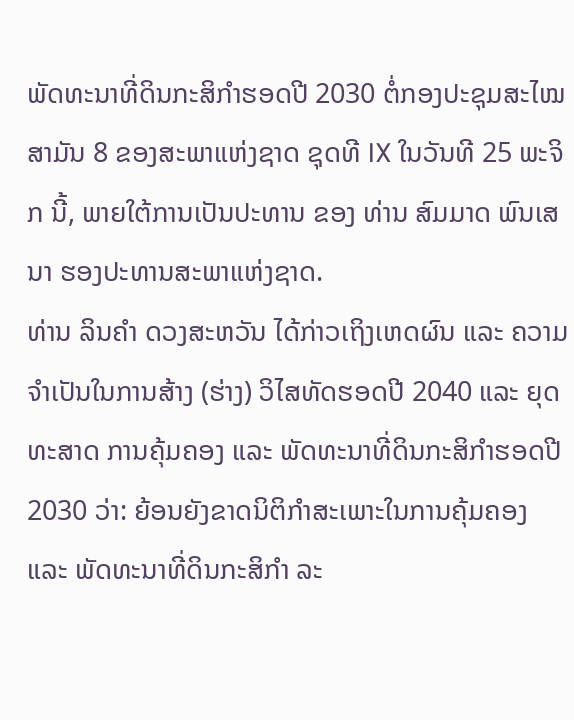ພັດທະນາທີ່ດິນກະສິກຳຮອດປີ 2030 ຕໍ່ກອງປະຊຸມສະໄໝສາມັນ 8 ຂອງສະພາແຫ່ງຊາດ ຊຸດທີ IX ໃນວັນທີ 25 ພະຈິກ ນີ້, ພາຍໃຕ້ການເປັນປະທານ ຂອງ ທ່ານ ສົມມາດ ພົນເສນາ ຮອງປະທານສະພາແຫ່ງຊາດ.
ທ່ານ ລິນຄໍາ ດວງສະຫວັນ ໄດ້ກ່າວເຖິງເຫດຜົນ ແລະ ຄວາມຈຳເປັນໃນການສ້າງ (ຮ່າງ) ວິໄສທັດຮອດປີ 2040 ແລະ ຍຸດທະສາດ ການຄຸ້ມຄອງ ແລະ ພັດທະນາທີ່ດິນກະສິກຳຮອດປີ 2030 ວ່າ: ຍ້ອນຍັງຂາດນິຕິກໍາສະເພາະໃນການຄຸ້ມຄອງ ແລະ ພັດທະນາທີ່ດິນກະສິກຳ ລະ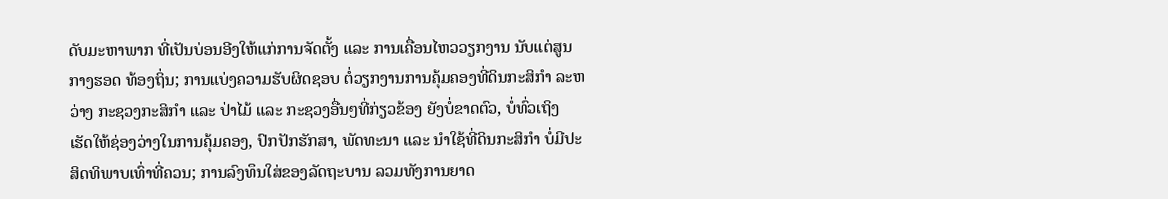ດັບມະຫາພາກ ທີ່ເປັນບ່ອນອີງໃຫ້ແກ່ການຈັດຕັ້ງ ແລະ ການເຄື່ອນໄຫວວຽກງານ ນັບແຕ່ສູນກາງຮອດ ທ້ອງຖິ່ນ; ການແບ່ງຄວາມຮັບຜິດຊອບ ຕໍ່ວຽກງານການຄຸ້ມຄອງທີ່ດິນກະສິກຳ ລະຫວ່າງ ກະຊວງກະສິກໍາ ແລະ ປ່າໄມ້ ແລະ ກະຊວງອື່ນໆທີ່ກ່ຽວຂ້ອງ ຍັງບໍ່ຂາດຕົວ, ບໍ່ທົ່ວເຖິງ ເຮັດໃຫ້ຊ່ອງວ່າງໃນການຄຸ້ມຄອງ, ປົກປັກຮັກສາ, ພັດທະນາ ແລະ ນໍາໃຊ້ທີ່ດິນກະສິກຳ ບໍ່ມີປະສິດທິພາບເທົ່າທີ່ຄວນ; ການລົງທຶນໃສ່ຂອງລັດຖະບານ ລວມທັງການຍາດ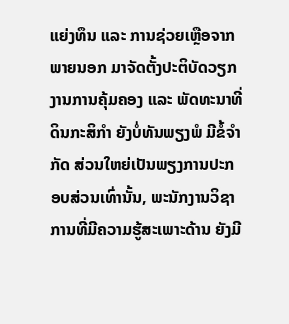ແຍ່ງທຶນ ແລະ ການຊ່ວຍເຫຼືອຈາກພາຍນອກ ມາຈັດຕັ້ງປະຕິບັດວຽກງານການຄຸ້ມຄອງ ແລະ ພັດທະນາທີ່ດິນກະສິກຳ ຍັງບໍ່ທັນພຽງພໍ ມີຂໍ້ຈຳກັດ ສ່ວນໃຫຍ່ເປັນພຽງການປະກອບສ່ວນເທົ່ານັ້ນ, ພະນັກງານວິຊາການທີ່ມີຄວາມຮູ້ສະເພາະດ້ານ ຍັງມີ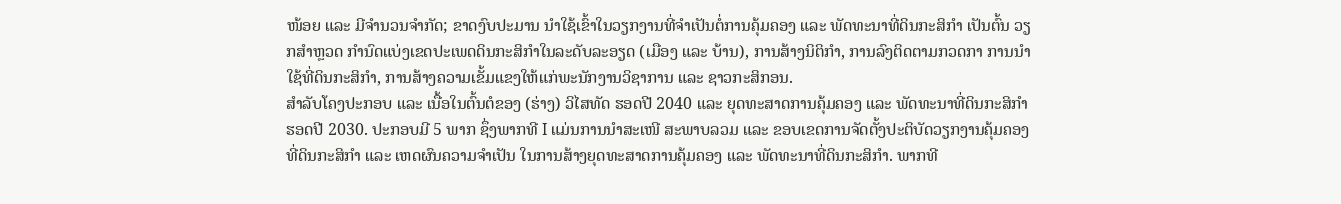ໜ້ອຍ ແລະ ມີຈຳນວນຈຳກັດ; ຂາດງົບປະມານ ນໍາໃຊ້ເຂົ້າໃນວຽກງານທີ່ຈໍາເປັນຕໍ່ການຄຸ້ມຄອງ ແລະ ພັດທະນາທີ່ດິນກະສິກຳ ເປັນຕົ້ນ ວຽກສໍາຫຼວດ ກຳນົດແບ່ງເຂດປະເພດດິນກະສິກຳໃນລະດັບລະອຽດ (ເມືອງ ແລະ ບ້ານ), ການສ້າງນິຕິກຳ, ການລົງຕິດຕາມກວດກາ ການນໍາໃຊ້ທີ່ດິນກະສິກຳ, ການສ້າງຄວາມເຂັ້ມແຂງໃຫ້ແກ່ພະນັກງານວິຊາການ ແລະ ຊາວກະສິກອນ.
ສຳລັບໂຄງປະກອບ ແລະ ເນື້ອໃນຕົ້ນຕໍຂອງ (ຮ່າງ) ວິໄສທັດ ຮອດປີ 2040 ແລະ ຍຸດທະສາດການຄຸ້ມຄອງ ແລະ ພັດທະນາທີ່ດິນກະສິກຳ ຮອດປີ 2030. ປະກອບມີ 5 ພາກ ຊຶ່ງພາກທີ I ແມ່ນການນໍາສະເໜີ ສະພາບລວມ ແລະ ຂອບເຂດການຈັດຕັ້ງປະຕິບັດວຽກງານຄຸ້ມຄອງທີ່ດິນກະສິກຳ ແລະ ເຫດຜົນຄວາມຈຳເປັນ ໃນການສ້າງຍຸດທະສາດການຄຸ້ມຄອງ ແລະ ພັດທະນາທີ່ດິນກະສິກຳ. ພາກທີ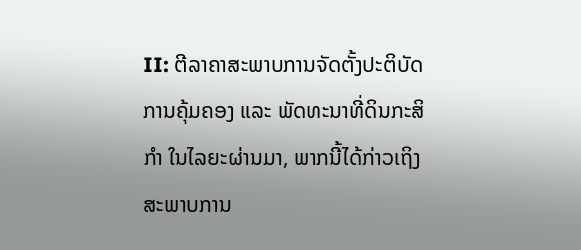II: ຕີລາຄາສະພາບການຈັດຕັ້ງປະຕິບັດການຄຸ້ມຄອງ ແລະ ພັດທະນາທີ່ດິນກະສິກຳ ໃນໄລຍະຜ່ານມາ, ພາກນີ້ໄດ້ກ່າວເຖິງສະພາບການ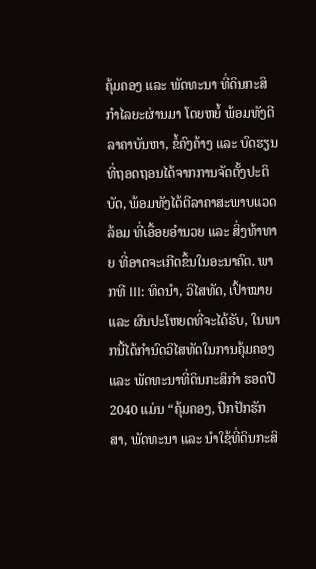ຄຸ້ມຄອງ ແລະ ພັດທະນາ ທີ່ດິນກະສິກຳໄລຍະຜ່ານມາ ໂດຍຫຍໍ້ ພ້ອມທັງຕີລາຄາບັນຫາ, ຂໍ້ຄົງຄ້າງ ແລະ ບົດຮຽນທີ່ຖອດຖອນໄດ້ຈາກການຈັດຕັ້ງປະຕິບັດ, ພ້ອມທັງໄດ້ຕີລາຄາສະພາບແວດລ້ອມ ທີ່ເອື້ອຍອໍານວຍ ແລະ ສິ່ງທ້າທາຍ ທີ່ອາດຈະເກີດຂຶ້ນໃນອະນາຄົດ. ພາກທີ III: ທິດນໍາ, ວິໄສທັດ, ເປົ້າໝາຍ ແລະ ຜົນປະໂຫຍດທີ່ຈະໄດ້ຮັບ, ໃນພາກນີ້ໄດ້ກຳນົດວິໄສທັດໃນການຄຸ້ມຄອງ ແລະ ພັດທະນາທີ່ດິນກະສິກຳ ຮອດປີ 2040 ແມ່ນ “ຄຸ້ມຄອງ, ປົກປັກຮັກສາ, ພັດທະນາ ແລະ ນໍາໃຊ້ທີ່ດິນກະສິ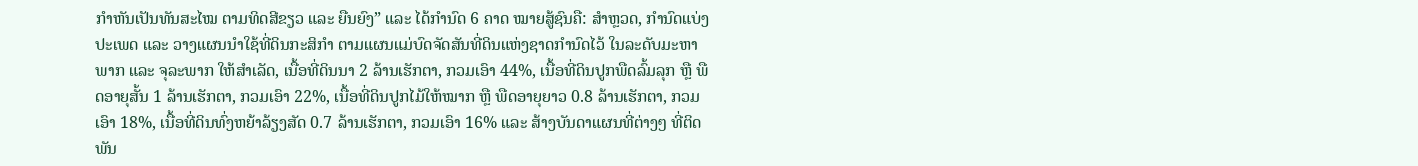ກຳຫັນເປັນທັນສະໄໝ ຕາມທິດສີຂຽວ ແລະ ຍືນຍົງ” ແລະ ໄດ້ກໍານົດ 6 ຄາດ ໝາຍສູ້ຊົນຄື: ສໍາຫຼວດ, ກຳນົດແບ່ງປະເພດ ແລະ ວາງແຜນນໍາໃຊ້ທີ່ດິນກະສິກຳ ຕາມແຜນແມ່ບົດຈັດສັນທີ່ດິນແຫ່ງຊາດກໍານົດໄວ້ ໃນລະດັບມະຫາພາກ ແລະ ຈຸລະພາກ ໃຫ້ສໍາເລັດ, ເນື້ອທີ່ດິນນາ 2 ລ້ານເຮັກຕາ, ກວມເອົາ 44%, ເນື້ອທີ່ດິນປູກພືດລົ້ມລຸກ ຫຼື ພືດອາຍຸສັ້ນ 1 ລ້ານເຮັກຕາ, ກວມເອົາ 22%, ເນື້ອທີ່ດິນປູກໄມ້ໃຫ້ໝາກ ຫຼື ພືດອາຍຸຍາວ 0.8 ລ້ານເຮັກຕາ, ກວມເອົາ 18%, ເນື້ອທີ່ດິນທົ່ງຫຍ້າລ້ຽງສັດ 0.7 ລ້ານເຮັກຕາ, ກວມເອົາ 16% ແລະ ສ້າງບັນດາແຜນທີ່ຕ່າງໆ ທີ່ຕິດພັນ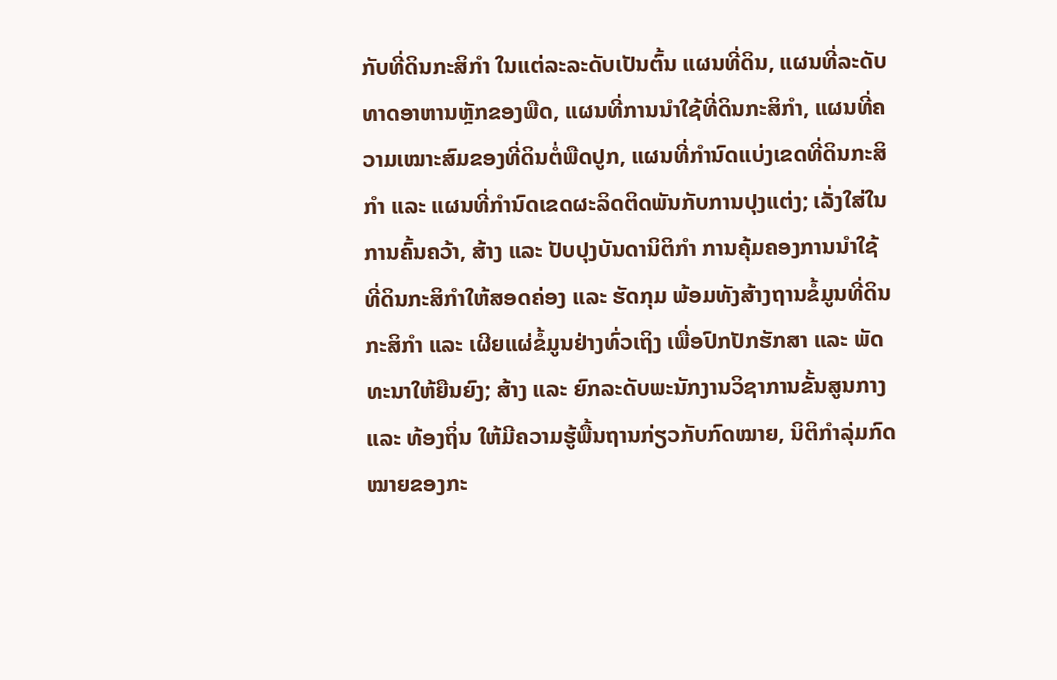ກັບທີ່ດິນກະສິກຳ ໃນແຕ່ລະລະດັບເປັນຕົ້ນ ແຜນທີ່ດິນ, ແຜນທີ່ລະດັບທາດອາຫານຫຼັກຂອງພືດ, ແຜນທີ່ການນໍາໃຊ້ທີ່ດິນກະສິກຳ, ແຜນທີ່ຄວາມເໝາະສົມຂອງທີ່ດິນຕໍ່ພືດປູກ, ແຜນທີ່ກຳນົດແບ່ງເຂດທີ່ດິນກະສິກຳ ແລະ ແຜນທີ່ກຳນົດເຂດຜະລິດຕິດພັນກັບການປຸງແຕ່ງ; ເລັ່ງໃສ່ໃນການຄົ້ນຄວ້າ, ສ້າງ ແລະ ປັບປຸງບັນດານິຕິກຳ ການຄຸ້ມຄອງການນໍາໃຊ້ທີ່ດິນກະສິກຳໃຫ້ສອດຄ່ອງ ແລະ ຮັດກຸມ ພ້ອມທັງສ້າງຖານຂໍ້ມູນທີ່ດິນກະສິກຳ ແລະ ເຜີຍແຜ່ຂໍ້ມູນຢ່າງທົ່ວເຖິງ ເພື່ອປົກປັກຮັກສາ ແລະ ພັດທະນາໃຫ້ຍືນຍົງ; ສ້າງ ແລະ ຍົກລະດັບພະນັກງານວິຊາການຂັ້ນສູນກາງ ແລະ ທ້ອງຖິ່ນ ໃຫ້ມີຄວາມຮູ້ພື້ນຖານກ່ຽວກັບກົດໝາຍ, ນິຕິກຳລຸ່ມກົດໝາຍຂອງກະ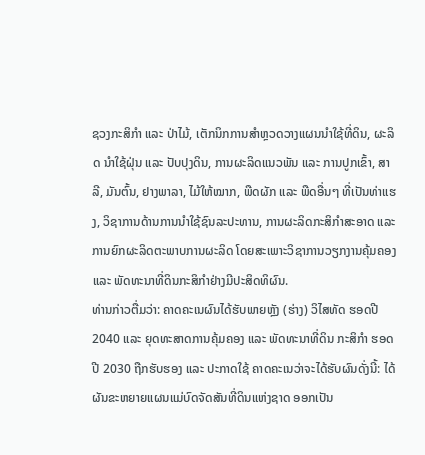ຊວງກະສິກຳ ແລະ ປ່າໄມ້, ເຕັກນິກການສໍາຫຼວດວາງແຜນນໍາໃຊ້ທີ່ດິນ, ຜະລິດ ນໍາໃຊ້ຝຸ່ນ ແລະ ປັບປຸງດິນ, ການຜະລິດແນວພັນ ແລະ ການປູກເຂົ້າ, ສາລີ, ມັນຕົ້ນ, ຢາງພາລາ, ໄມ້ໃຫ້ໝາກ, ພືດຜັກ ແລະ ພືດອື່ນໆ ທີ່ເປັນທ່າແຮງ, ວິຊາການດ້ານການນໍາໃຊ້ຊົນລະປະທານ, ການຜະລິດກະສິກຳສະອາດ ແລະ ການຍົກຜະລິດຕະພາບການຜະລິດ ໂດຍສະເພາະວິຊາການວຽກງານຄຸ້ມຄອງ ແລະ ພັດທະນາທີ່ດິນກະສິກຳຢ່າງມີປະສິດທິຜົນ.
ທ່ານກ່າວຕື່ມວ່າ: ຄາດຄະເນຜົນໄດ້ຮັບພາຍຫຼັງ (ຮ່າງ) ວິໄສທັດ ຮອດປີ 2040 ແລະ ຍຸດທະສາດການຄຸ້ມຄອງ ແລະ ພັດທະນາທີ່ດິນ ກະສິກຳ ຮອດປີ 2030 ຖືກຮັບຮອງ ແລະ ປະກາດໃຊ້ ຄາດຄະເນວ່າຈະໄດ້ຮັບຜົນດັ່ງນີ້: ໄດ້ຜັນຂະຫຍາຍແຜນແມ່ບົດຈັດສັນທີ່ດິນແຫ່ງຊາດ ອອກເປັນ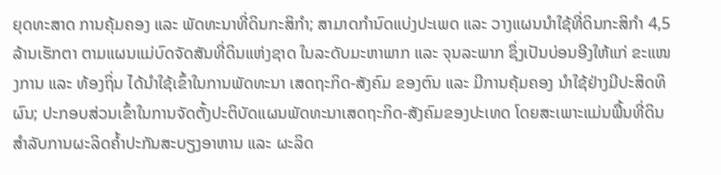ຍຸດທະສາດ ການຄຸ້ມຄອງ ແລະ ພັດທະນາທີ່ດິນກະສິກຳ; ສາມາດກຳນົດແບ່ງປະເພດ ແລະ ວາງແຜນນໍາໃຊ້ທີ່ດິນກະສິກຳ 4,5 ລ້ານເຮັກຕາ ຕາມແຜນແມ່ບົດຈັດສັນທີ່ດິນແຫ່ງຊາດ ໃນລະດັບມະຫາພາກ ແລະ ຈຸນລະພາກ ຊຶ່ງເປັນບ່ອນອີງໃຫ້ແກ່ ຂະແໜງການ ແລະ ທ້ອງຖິ່ນ ໄດ້ນໍາໃຊ້ເຂົ້າໃນການພັດທະນາ ເສດຖະກິດ-ສັງຄົມ ຂອງຕົນ ແລະ ມີການຄຸ້ມຄອງ ນໍາໃຊ້ຢ່າງມີປະສິດທິຜົນ; ປະກອບສ່ວນເຂົ້າໃນການຈັດຕັ້ງປະຕິບັດແຜນພັດທະນາເສດຖະກິດ-ສັງຄົມຂອງປະເທດ ໂດຍສະເພາະແມ່ນພື້ນທີ່ດິນສໍາລັບການຜະລິດຄໍ້າປະກັນສະບຽງອາຫານ ແລະ ຜະລິດ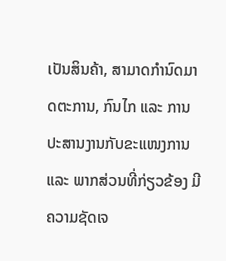ເປັນສິນຄ້າ, ສາມາດກຳນົດມາດຕະການ, ກົນໄກ ແລະ ການປະສານງານກັບຂະແໜງການ ແລະ ພາກສ່ວນທີ່ກ່ຽວຂ້ອງ ມີຄວາມຊັດເຈ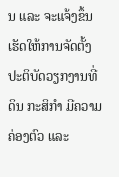ນ ແລະ ຈະແຈ້ງຂຶ້ນ ເຮັດໃຫ້ການຈັດຕັ້ງປະຕິບັດວຽກງານທີ່ດິນ ກະສິກຳ ມີຄວາມຄ່ອງຕົວ ແລະ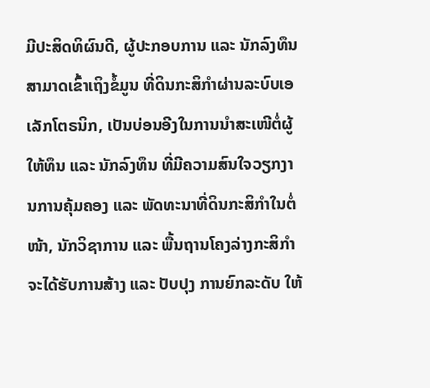ມີປະສິດທິຜົນດີ, ຜູ້ປະກອບການ ແລະ ນັກລົງທຶນ ສາມາດເຂົ້າເຖິງຂໍ້ມູນ ທີ່ດິນກະສິກຳຜ່ານລະບົບເອເລັກໂຕຣນິກ, ເປັນບ່ອນອີງໃນການນໍາສະເໜີຕໍ່ຜູ້ໃຫ້ທຶນ ແລະ ນັກລົງທຶນ ທີ່ມີຄວາມສົນໃຈວຽກງານການຄຸ້ມຄອງ ແລະ ພັດທະນາທີ່ດິນກະສິກຳໃນຕໍ່ໜ້າ, ນັກວິຊາການ ແລະ ພື້ນຖານໂຄງລ່າງກະສິກຳ ຈະໄດ້ຮັບການສ້າງ ແລະ ປັບປຸງ ການຍົກລະດັບ ໃຫ້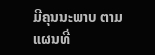ມີຄຸນນະພາບ ຕາມແຜນທີ່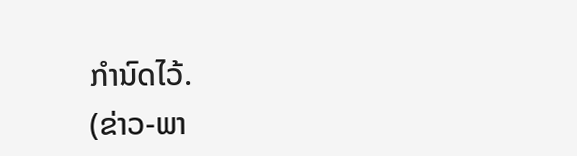ກຳນົດໄວ້.
(ຂ່າວ-ພາ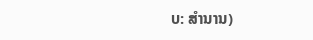ບ: ສຳນານ)